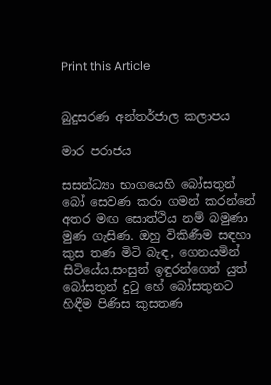Print this Article


බුදුසරණ අන්තර්ජාල කලාපය

මාර පරාජය

සසන්ධ්‍යා භාගයෙහි බෝසතුන් බෝ සෙවණ කරා ගමන් කරන්නේ අතර මඟ සොත්ථිය නම් බමුණා මුණ ගැසිණ. ඔහු විකිණීම සඳහා කුස තණ මිටි බැඳ, ගෙනයමින් සිටියේය.සංසුන් ඉඳුරන්ගෙන් යුත් බෝසතුන් දුටු හේ බෝසතුනට හිඳීම පිණිස කුසතණ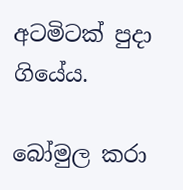අටමිටක් පුදා ගියේය.

බෝමුල කරා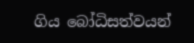ගිය බෝධිසත්වයන්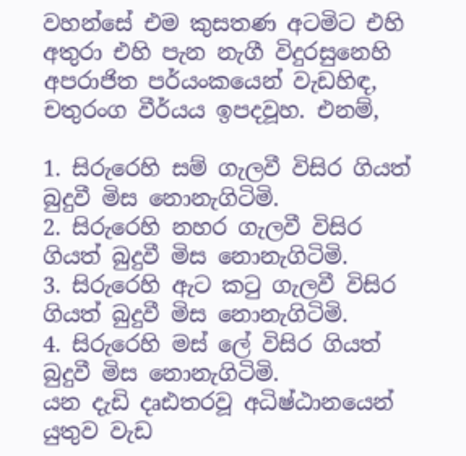වහන්සේ එම කුසතණ අටමිට එහි අතුරා එහි පැන නැගී විදුරසුනෙහි අපරාජිත පර්යංකයෙන් වැඩහිඳ, චතුරංග වීර්යය ඉපදවූහ. එනම්,

1. සිරුරෙහි සම් ගැලවී විසිර ගියත් බුදුවී මිස නොනැගිටිමි.
2. සිරුරෙහි නහර ගැලවී විසිර ගියත් බුදුවී මිස නොනැගිටිමි.
3. සිරුරෙහි ඇට කටු ගැලවී විසිර ගියත් බුදුවී මිස නොනැගිටිමි.
4. සිරුරෙහි මස් ලේ විසිර ගියත් බුදුවී මිස නොනැගිටිමි.
යන දැඩි දෘඪතරවූ අධිෂ්ඨානයෙන් යුතුව වැඩ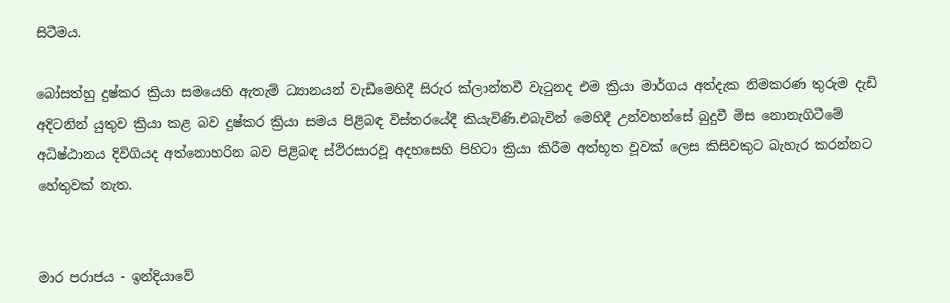සිටීමය.

බෝසත්හු දුෂ්කර ක්‍රියා සමයෙහි ඇතැම් ධ්‍යානයන් වැඩීමෙහිදී සිරුර ක්ලාන්තවී වැටුනද එම ක්‍රියා මාර්ගය අත්දැක නිමකරණ තුරුම දැඩි අදිටනින් යුතුව ක්‍රියා කළ බව දුෂ්කර ක්‍රියා සමය පිළිබඳ විස්තරයේදී කියැවිණි.එබැවින් මෙහිදී උන්වහන්සේ බුදුවී මිස නොනැගිටීමේ අධිෂ්ඨානය දිවිගියද අත්නොහරින බව පිළිබඳ ස්ථිරසාරවූ අදහසෙහි පිහිටා ක්‍රියා කිරීම අත්භූත වූවක් ලෙස කිසිවකුට බැහැර කරන්නට හේතුවක් නැත.


මාර පරාජය - ඉන්දියාවේ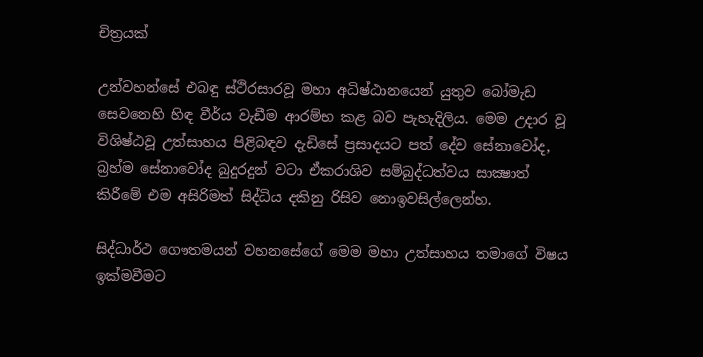චිත්‍රයක්

උන්වහන්සේ එබඳු ස්ථිරසාරවූ මහා අධිෂ්ඨානයෙන් යුතුව බෝමැඩ සෙවනෙහි හිඳ වීර්ය වැඩීම ආරම්භ කළ බව පැහැදිලිය. මෙම උදාර වූ විශිෂ්ඨවූ උත්සාහය පිළිබඳව දැඩිසේ ප්‍රසාදයට පත් දේව සේනාවෝද, බ්‍රහ්ම සේනාවෝද බුදුරදුන් වටා ඒකරාශිව සම්බුද්ධත්වය සාක්‍ෂාත් කිරීමේ එම අසිරිමත් සිද්ධිය දකිනු රිසිව නොඉවසිල්ලෙන්හ.

සිද්ධාර්ථ ගෞතමයන් වහනසේගේ මෙම මහා උත්සාහය තමාගේ විෂය ඉක්මවීමට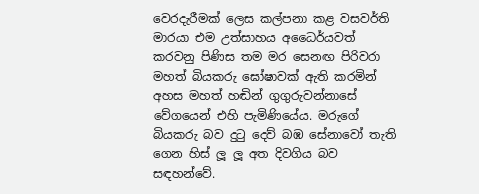වෙරදැරීමක් ලෙස කල්පනා කළ වසවර්ති මාරයා එම උත්සාහය අධෛර්යවත් කරවනු පිණිස තම මර සෙනඟ පිරිවරා මහත් බියකරු ඝෝෂාවක් ඇති කරමින් අහස මහත් හඬින් ගුගුරුවන්නාසේ වේගයෙන් එහි පැමිණියේය. මරුගේ බියකරු බව දුටු දෙව් බඹ සේනාවෝ තැති ගෙන හිස් ලූ ලූ අත දිවගිය බව සඳහන්වේ.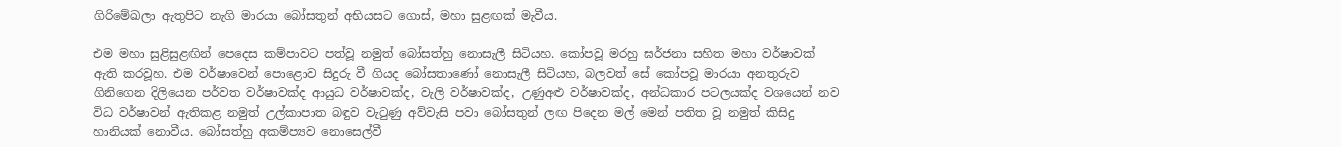ගිරිමේඛලා ඇතුපිට නැගි මාරයා බෝසතුන් අභියසට ගොස්, මහා සුළඟක් මැවීය.

එම මහා සුළිසුළඟින් පෙදෙස කම්පාවට පත්වූ නමුත් බෝසත්හු නොසැලී සිටියහ. කෝපවූ මරහු ඝර්ජනා සහිත මහා වර්ෂාවක් ඇති කරවූහ. එම වර්ෂාවෙන් පොළොව සිදුරු වී ගියද බෝසතාණෝ නොසැලී සිටියහ, බලවත් සේ කෝපවූ මාරයා අනතුරුව ගිනිගෙන දිලියෙන පර්වත වර්ෂාවක්ද ආයුධ වර්ෂාවක්ද, වැලි වර්ෂාවක්ද, උණුඅළු වර්ෂාවක්ද, අන්ධකාර පටලයක්ද වශයෙන් නව විධ වර්ෂාවන් ඇතිකළ නමුත් උල්කාපාත බඳුව වැටුණු අව්වැසි පවා බෝසතුන් ලඟ පිදෙන මල් මෙන් පතිත වූ නමුත් කිසිදු හානියක් නොවීය. බෝසත්හු අකම්ප්‍යව නොසෙල්වී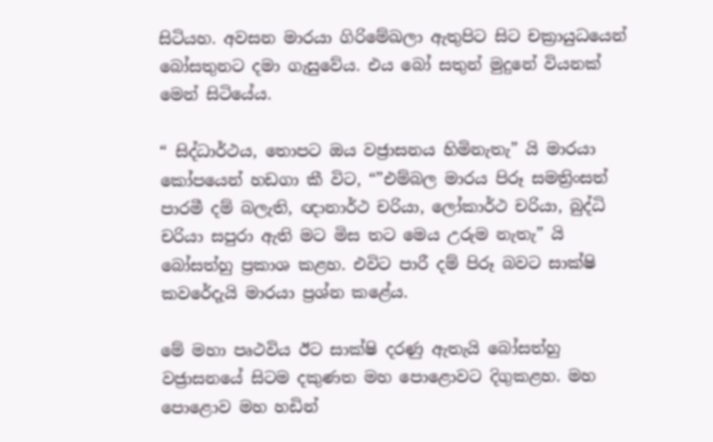සිටියහ. අවසන මාරයා ගිරිමේඛලා ඇතුපිට සිට චක්‍රායුධයෙන් බෝසතුනට දමා ගැසුවේය. එය බෝ සතුන් මුදුනේ වියනක් මෙන් සිටියේය.

“ සිද්ධාර්ථය, තොපට ඔය වජ්‍රාසනය හිමිනැතැ” යි මාරයා කෝපයෙන් හඩගා කී විට, “”එම්බල මාරය පිරූ සමත්‍රිංසත් පාරමී දම් බලැති, ඥානාර්ථ චරියා, ලෝකාර්ථ චරියා, බුද්ධි චරියා සපුරා ඇති මට මිස තට මෙය උරුම නැතැ” යි බෝසත්හු ප්‍රකාශ කළහ. එවිට පාරී දම් පිරූ බවට සාක්ෂි කවරේදැයි මාරයා ප්‍රශ්න කළේය.

මේ මහා පෘථවිය ඊට සාක්ෂි දරණු ඇතැයි බෝසත්හු වජ්‍රාසනයේ සිටම දකුණත මහ පොළොවට දිගුකළහ. මහ පොළොව මහ හඩින්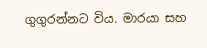ගුගුරන්නට විය. මාරයා සහ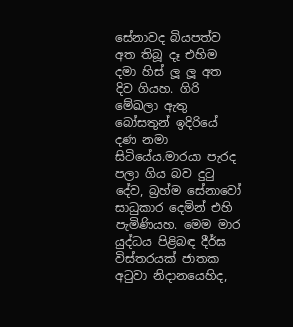සේනාවද බියපත්ව අත තිබූ දෑ එහිම දමා හිස් ලූ ලූ අත දිව ගියහ. ගිරි මේඛලා ඇතු බෝසතුන් ඉදිරියේ දණ නමා සිටියේය.මාරයා පැරද පලා ගිය බව දුටු දේව, බ්‍රහ්ම සේනාවෝ සාධුකාර දෙමින් එහි පැමිණියහ. මෙම මාර යුද්ධය පිළිබඳ දීර්ඝ විස්තරයක් ජාතක අටුවා නිදානයෙහිද,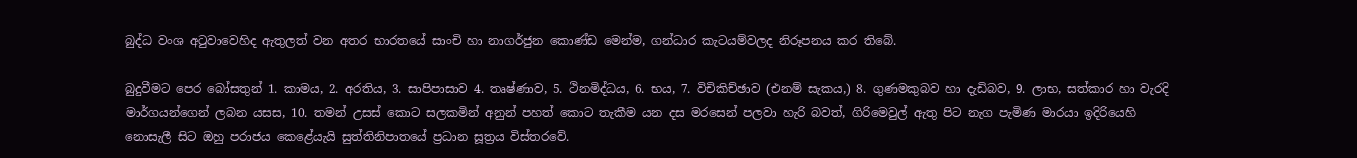බුද්ධ වංශ අටුවාවෙහිද ඇතුලත් වන අතර භාරතයේ සාංචි හා නාගර්ජුන කොණ්ඩ මෙන්ම, ගන්ධාර කැටයම්වලද නිරූපනය කර තිබේ.

බුදුවීමට පෙර බෝසතුන් 1. කාමය, 2. අරතිය, 3. සාපිපාසාව 4. තෘෂ්ණාව, 5. ථිනමිද්ධය, 6. භය, 7. විචිකිච්ඡාව (එනම් සැකය,) 8. ගුණමකුබව හා දැඩිබව, 9. ලාභ, සත්කාර හා වැරදි මාර්ගයන්ගෙන් ලබන යසස, 10. තමන් උසස් කොට සලකමින් අනුන් පහත් කොට තැකීම යන දස මරසෙන් පලවා හැරි බවත්, ගිරිමෙවුල් ඇතු පිට නැග පැමිණ මාරයා ඉදිරියෙහි නොසැලී සිට ඔහු පරාජය කෙළේයැයි සුත්තිනිපාතයේ ප්‍රධාන සූත්‍රය විස්තරවේ.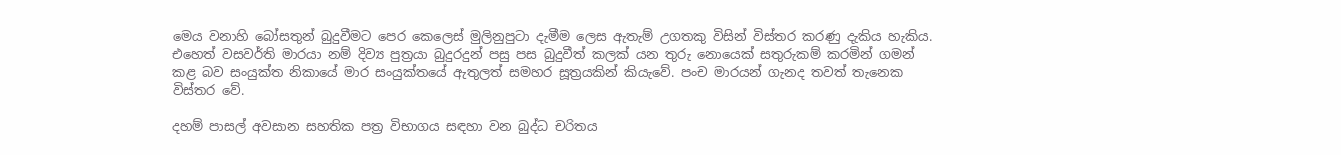මෙය වනාහි බෝසතුන් බුදුවීමට පෙර කෙලෙස් මුලිනුපුටා දැමීම ලෙස ඇතැම් උගතකු විසින් විස්තර කරණු දැකිය හැකිය. එහෙත් වසවර්ති මාරයා නම් දිව්‍ය පුත්‍රයා බුදුරදුන් පසු පස බුදුවීත් කලක් යන තුරු නොයෙක් සතුරුකම් කරමින් ගමන් කළ බව සංයුක්ත නිකායේ මාර සංයුක්තයේ ඇතුලත් සමහර සූත්‍රයකින් කියැවේ. පංච මාරයන් ගැනද තවත් තැනෙක විස්තර වේ.

දහම් පාසල් අවසාන සහතික පත්‍ර විභාගය සඳහා වන බුද්ධ චරිතය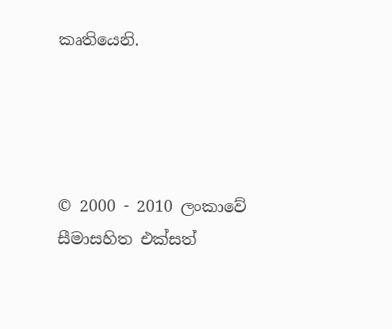කෘතියෙනි.




© 2000 - 2010 ලංකාවේ සීමාසහිත එක්සත්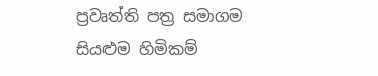ප්‍රවෘත්ති පත්‍ර සමාගම
සියළුම හිමිකම්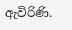ඇවිරිණි.